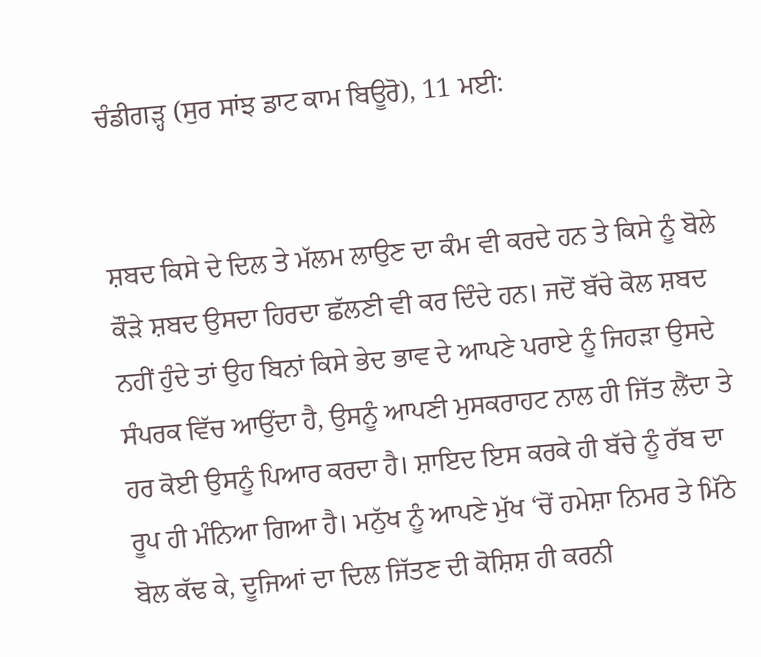ਚੰਡੀਗੜ੍ਹ (ਸੁਰ ਸਾਂਝ ਡਾਟ ਕਾਮ ਬਿਊਰੋ), 11 ਮਈ:


ਸ਼ਬਦ ਕਿਸੇ ਦੇ ਦਿਲ ਤੇ ਮੱਲਮ ਲਾਉਣ ਦਾ ਕੰਮ ਵੀ ਕਰਦੇ ਹਨ ਤੇ ਕਿਸੇ ਨੂੰ ਬੋਲੇ ਕੌੜੇ ਸ਼ਬਦ ਉਸਦਾ ਹਿਰਦਾ ਛੱਲਣੀ ਵੀ ਕਰ ਦਿੰਦੇ ਹਨ। ਜਦੋਂ ਬੱਚੇ ਕੋਲ ਸ਼ਬਦ ਨਹੀਂ ਹੁੰਦੇ ਤਾਂ ਉਹ ਬਿਨਾਂ ਕਿਸੇ ਭੇਦ ਭਾਵ ਦੇ ਆਪਣੇ ਪਰਾਏ ਨੂੰ ਜਿਹੜਾ ਉਸਦੇ ਸੰਪਰਕ ਵਿੱਚ ਆਉਂਦਾ ਹੈ, ਉਸਨੂੰ ਆਪਣੀ ਮੁਸਕਰਾਹਟ ਨਾਲ ਹੀ ਜਿੱਤ ਲੈਂਦਾ ਤੇ ਹਰ ਕੋਈ ਉਸਨੂੰ ਪਿਆਰ ਕਰਦਾ ਹੈ। ਸ਼ਾਇਦ ਇਸ ਕਰਕੇ ਹੀ ਬੱਚੇ ਨੂੰ ਰੱਬ ਦਾ ਰੂਪ ਹੀ ਮੰਨਿਆ ਗਿਆ ਹੈ। ਮਨੁੱਖ ਨੂੰ ਆਪਣੇ ਮੁੱਖ ‘ਚੋਂ ਹਮੇਸ਼ਾ ਨਿਮਰ ਤੇ ਮਿੱਠੇ ਬੋਲ ਕੱਢ ਕੇ, ਦੂਜਿਆਂ ਦਾ ਦਿਲ ਜਿੱਤਣ ਦੀ ਕੋਸ਼ਿਸ਼ ਹੀ ਕਰਨੀ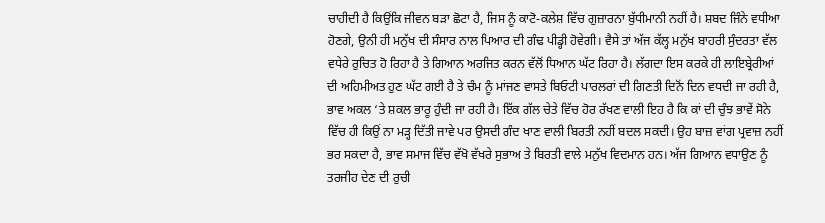ਚਾਹੀਦੀ ਹੈ ਕਿਉਂਕਿ ਜੀਵਨ ਬੜਾ ਛੋਟਾ ਹੈ, ਜਿਸ ਨੂੰ ਕਾਟੋ-ਕਲੇਸ਼ ਵਿੱਚ ਗੁਜ਼ਾਰਨਾ ਬੁੱਧੀਮਾਨੀ ਨਹੀਂ ਹੈ। ਸ਼ਬਦ ਜਿੰਨੇ ਵਧੀਆ ਹੋਣਗੇ, ਉਨੀ ਹੀ ਮਨੁੱਖ ਦੀ ਸੰਸਾਰ ਨਾਲ ਪਿਆਰ ਦੀ ਗੰਢ ਪੀਡ੍ਹੀ ਹੋਵੇਗੀ। ਵੈਸੇ ਤਾਂ ਅੱਜ ਕੱਲ੍ਹ ਮਨੁੱਖ ਬਾਹਰੀ ਸੁੰਦਰਤਾ ਵੱਲ ਵਧੇਰੇ ਰੁਚਿਤ ਹੋ ਰਿਹਾ ਹੈ ਤੇ ਗਿਆਨ ਅਰਜਿਤ ਕਰਨ ਵੱਲੋਂ ਧਿਆਨ ਘੱਟ ਰਿਹਾ ਹੈ। ਲੱਗਦਾ ਇਸ ਕਰਕੇ ਹੀ ਲਾਇਬ੍ਰੇਰੀਆਂ ਦੀ ਅਹਿਮੀਅਤ ਹੁਣ ਘੱਟ ਗਈ ਹੈ ਤੇ ਚੰਮ ਨੂੰ ਮਾਂਜਣ ਵਾਸਤੇ ਬਿਓਟੀ ਪਾਰਲਰਾਂ ਦੀ ਗਿਣਤੀ ਦਿਨੋਂ ਦਿਨ ਵਧਦੀ ਜਾ ਰਹੀ ਹੈ, ਭਾਵ ਅਕਲ ‘ਤੇ ਸ਼ਕਲ ਭਾਰੂ ਹੁੰਦੀ ਜਾ ਰਹੀ ਹੈ। ਇੱਕ ਗੱਲ ਚੇਤੇ ਵਿੱਚ ਹੋਰ ਰੱਖਣ ਵਾਲੀ ਇਹ ਹੈ ਕਿ ਕਾਂ ਦੀ ਚੁੰਝ ਭਾਵੇਂ ਸੋਨੇ ਵਿੱਚ ਹੀ ਕਿਉਂ ਨਾ ਮੜ੍ਹ ਦਿੱਤੀ ਜਾਵੇ ਪਰ ਉਸਦੀ ਗੰਦ ਖਾਣ ਵਾਲੀ ਬਿਰਤੀ ਨਹੀਂ ਬਦਲ ਸਕਦੀ। ਉਹ ਬਾਜ਼ ਵਾਂਗ ਪ੍ਰਵਾਜ਼ ਨਹੀਂ ਭਰ ਸਕਦਾ ਹੈ, ਭਾਵ ਸਮਾਜ ਵਿੱਚ ਵੱਖੋ ਵੱਖਰੇ ਸੁਭਾਅ ਤੇ ਬਿਰਤੀ ਵਾਲੇ ਮਨੁੱਖ ਵਿਦਮਾਨ ਹਨ। ਅੱਜ ਗਿਆਨ ਵਧਾਉਣ ਨੂੰ ਤਰਜੀਹ ਦੇਣ ਦੀ ਰੁਚੀ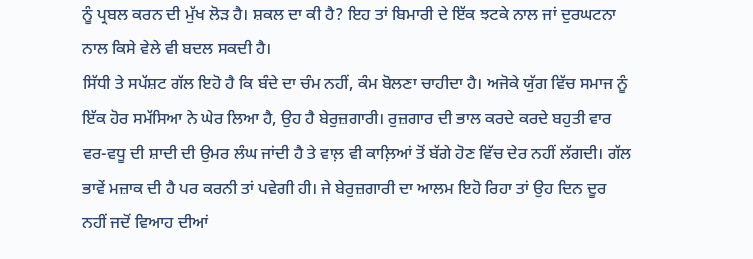ਨੂੰ ਪ੍ਰਬਲ ਕਰਨ ਦੀ ਮੁੱਖ ਲੋੜ ਹੈ। ਸ਼ਕਲ ਦਾ ਕੀ ਹੈ? ਇਹ ਤਾਂ ਬਿਮਾਰੀ ਦੇ ਇੱਕ ਝਟਕੇ ਨਾਲ ਜਾਂ ਦੁਰਘਟਨਾ ਨਾਲ ਕਿਸੇ ਵੇਲੇ ਵੀ ਬਦਲ ਸਕਦੀ ਹੈ।
ਸਿੱਧੀ ਤੇ ਸਪੱਸ਼ਟ ਗੱਲ ਇਹੋ ਹੈ ਕਿ ਬੰਦੇ ਦਾ ਚੰਮ ਨਹੀਂ, ਕੰਮ ਬੋਲਣਾ ਚਾਹੀਦਾ ਹੈ। ਅਜੋਕੇ ਯੁੱਗ ਵਿੱਚ ਸਮਾਜ ਨੂੰ ਇੱਕ ਹੋਰ ਸਮੱਸਿਆ ਨੇ ਘੇਰ ਲਿਆ ਹੈ, ਉਹ ਹੈ ਬੇਰੁਜ਼ਗਾਰੀ। ਰੁਜ਼ਗਾਰ ਦੀ ਭਾਲ ਕਰਦੇ ਕਰਦੇ ਬਹੁਤੀ ਵਾਰ ਵਰ-ਵਧੂ ਦੀ ਸ਼ਾਦੀ ਦੀ ਉਮਰ ਲੰਘ ਜਾਂਦੀ ਹੈ ਤੇ ਵਾਲ਼ ਵੀ ਕਾਲ਼ਿਆਂ ਤੋਂ ਬੱਗੇ ਹੋਣ ਵਿੱਚ ਦੇਰ ਨਹੀਂ ਲੱਗਦੀ। ਗੱਲ ਭਾਵੇਂ ਮਜ਼ਾਕ ਦੀ ਹੈ ਪਰ ਕਰਨੀ ਤਾਂ ਪਵੇਗੀ ਹੀ। ਜੇ ਬੇਰੁਜ਼ਗਾਰੀ ਦਾ ਆਲਮ ਇਹੋ ਰਿਹਾ ਤਾਂ ਉਹ ਦਿਨ ਦੂਰ ਨਹੀਂ ਜਦੋਂ ਵਿਆਹ ਦੀਆਂ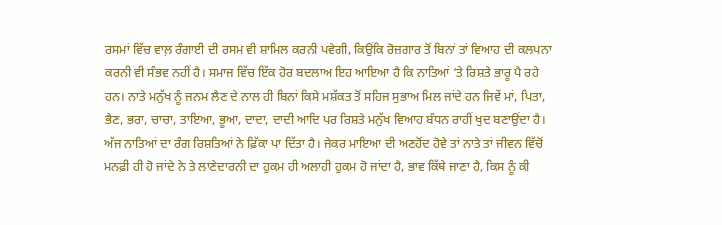ਰਸਮਾਂ ਵਿੱਚ ਵਾਲ਼ ਰੰਗਾਈ ਦੀ ਰਸਮ ਵੀ ਸ਼ਾਮਿਲ ਕਰਨੀ ਪਵੇਗੀ, ਕਿਉਂਕਿ ਰੋਜ਼ਗਾਰ ਤੋਂ ਬਿਨਾਂ ਤਾਂ ਵਿਆਹ ਦੀ ਕਲਪਨਾ ਕਰਨੀ ਵੀ ਸੰਭਵ ਨਹੀਂ ਹੈ। ਸਮਾਜ ਵਿੱਚ ਇੱਕ ਹੋਰ ਬਦਲਾਅ ਇਹ ਆਇਆ ਹੈ ਕਿ ਨਾਤਿਆਂ ‘ਤੇ ਰਿਸ਼ਤੇ ਭਾਰੂ ਪੈ ਰਹੇ ਹਨ। ਨਾਤੇ ਮਨੁੱਖ ਨੂੰ ਜਨਮ ਲੈਣ ਦੇ ਨਾਲ ਹੀ ਬਿਨਾਂ ਕਿਸੇ ਮਸ਼ੱਕਤ ਤੋਂ ਸਹਿਜ ਸੁਭਾਅ ਮਿਲ ਜਾਂਦੇ ਹਨ ਜਿਵੇਂ ਮਾਂ, ਪਿਤਾ, ਭੈਣ, ਭਰਾ, ਚਾਚਾ, ਤਾਇਆ, ਭੂਆ, ਦਾਦਾ, ਦਾਦੀ ਆਦਿ ਪਰ ਰਿਸ਼ਤੇ ਮਨੁੱਖ ਵਿਆਹ ਬੰਧਨ ਰਾਹੀਂ ਖੁਦ ਬਣਾਉਂਦਾ ਹੈ। ਅੱਜ ਨਾਤਿਆਂ ਦਾ ਰੰਗ ਰਿਸ਼ਤਿਆਂ ਨੇ ਫ਼ਿੱਕਾ ਪਾ ਦਿੱਤਾ ਹੈ। ਜੇਕਰ ਮਾਇਆ ਦੀ ਅਣਹੋਂਦ ਹੋਵੇ ਤਾਂ ਨਾਤੇ ਤਾਂ ਜੀਵਨ ਵਿੱਚੋਂ ਮਨਫ਼ੀ ਹੀ ਹੋ ਜਾਂਦੇ ਨੇ ਤੇ ਲਾਣੇਦਾਰਨੀ ਦਾ ਹੁਕਮ ਹੀ ਅਲਾਹੀ ਹੁਕਮ ਹੋ ਜਾਂਦਾ ਹੈ, ਭਾਵ ਕਿੱਥੇ ਜਾਣਾ ਹੈ, ਕਿਸ ਨੂੰ ਕੀ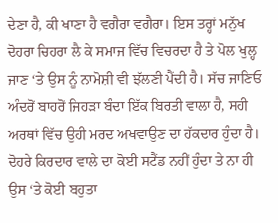ਦੇਣਾ ਹੈ, ਕੀ ਖਾਣਾ ਹੈ ਵਗੈਰਾ ਵਗੈਰਾ। ਇਸ ਤਰ੍ਹਾਂ ਮਨੁੱਖ ਦੋਹਰਾ ਚਿਹਰਾ ਲੈ ਕੇ ਸਮਾਜ ਵਿੱਚ ਵਿਚਰਦਾ ਹੈ ਤੇ ਪੋਲ ਖੁਲ੍ਹ ਜਾਣ ‘ਤੇ ਉਸ ਨੂੰ ਨਾਮੋਸ਼ੀ ਵੀ ਝੱਲਣੀ ਪੈਂਦੀ ਹੈ। ਸੱਚ ਜਾਣਿਓ ਅੰਦਰੋਂ ਬਾਹਰੋਂ ਜਿਹੜਾ ਬੰਦਾ ਇੱਕ ਬਿਰਤੀ ਵਾਲਾ ਹੈ, ਸਹੀ ਅਰਥਾਂ ਵਿੱਚ ਉਹੀ ਮਰਦ ਅਖਵਾਉਣ ਦਾ ਹੱਕਦਾਰ ਹੁੰਦਾ ਹੈ। ਦੋਹਰੇ ਕਿਰਦਾਰ ਵਾਲੇ ਦਾ ਕੋਈ ਸਟੈਂਡ ਨਹੀਂ ਹੁੰਦਾ ਤੇ ਨਾ ਹੀ ਉਸ ‘ਤੇ ਕੋਈ ਬਹੁਤਾ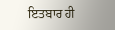ਇਤਬਾਰ ਹੀ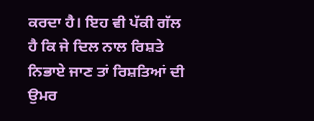ਕਰਦਾ ਹੈ। ਇਹ ਵੀ ਪੱਕੀ ਗੱਲ ਹੈ ਕਿ ਜੇ ਦਿਲ ਨਾਲ ਰਿਸ਼ਤੇ ਨਿਭਾਏ ਜਾਣ ਤਾਂ ਰਿਸ਼ਤਿਆਂ ਦੀ ਉਮਰ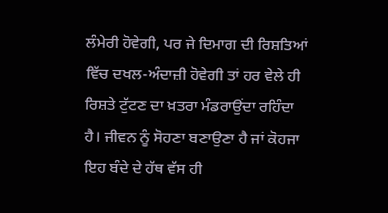ਲੰਮੇਰੀ ਹੋਵੇਗੀ, ਪਰ ਜੇ ਦਿਮਾਗ ਦੀ ਰਿਸ਼ਤਿਆਂ ਵਿੱਚ ਦਖਲ-ਅੰਦਾਜ਼ੀ ਹੋਵੇਗੀ ਤਾਂ ਹਰ ਵੇਲੇ ਹੀ ਰਿਸ਼ਤੇ ਟੁੱਟਣ ਦਾ ਖ਼ਤਰਾ ਮੰਡਰਾਉਂਦਾ ਰਹਿੰਦਾ ਹੈ। ਜੀਵਨ ਨੂੰ ਸੋਹਣਾ ਬਣਾਉਣਾ ਹੈ ਜਾਂ ਕੋਹਜਾ ਇਹ ਬੰਦੇ ਦੇ ਹੱਥ ਵੱਸ ਹੀ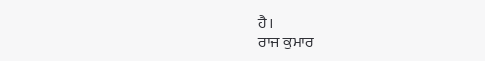ਹੈ।
ਰਾਜ ਕੁਮਾਰ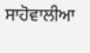ਸਾਹੋਵਾਲੀਆ